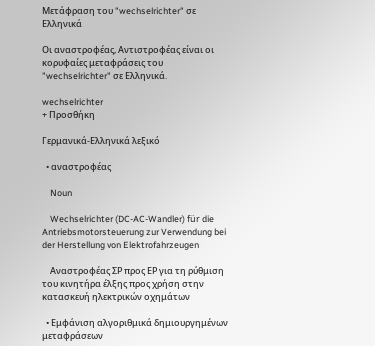Μετάφραση του "wechselrichter" σε Ελληνικά

Οι αναστροφέας, Αντιστροφέας είναι οι κορυφαίες μεταφράσεις του "wechselrichter" σε Ελληνικά.

wechselrichter
+ Προσθήκη

Γερμανικά-Ελληνικά λεξικό

  • αναστροφέας

    Noun

    Wechselrichter (DC-AC-Wandler) für die Antriebsmotorsteuerung zur Verwendung bei der Herstellung von Elektrofahrzeugen

    Αναστροφέας ΣΡ προς ΕΡ για τη ρύθμιση του κινητήρα έλξης προς χρήση στην κατασκευή ηλεκτρικών οχημάτων

  • Εμφάνιση αλγοριθμικά δημιουργημένων μεταφράσεων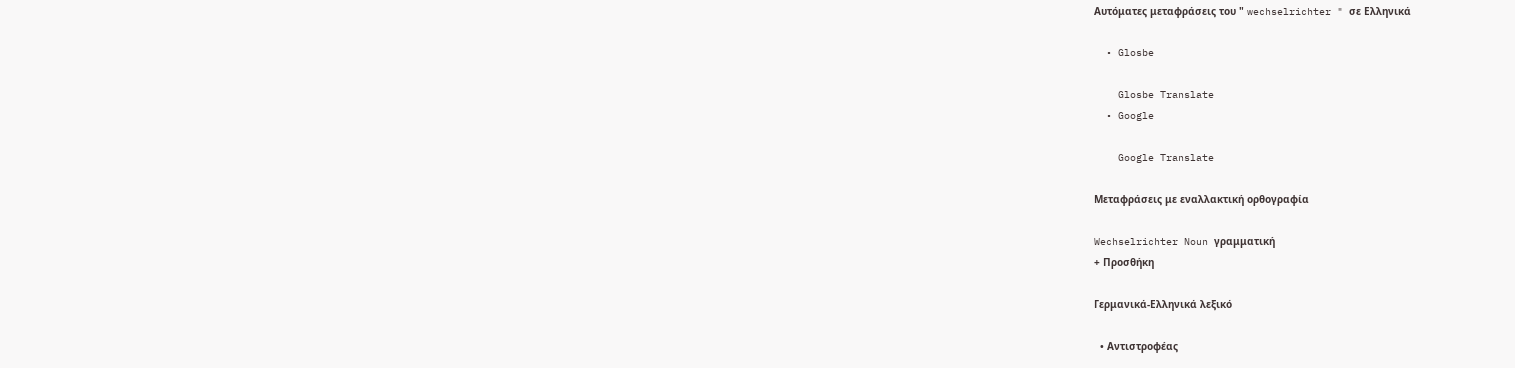Αυτόματες μεταφράσεις του " wechselrichter " σε Ελληνικά

  • Glosbe

    Glosbe Translate
  • Google

    Google Translate

Μεταφράσεις με εναλλακτική ορθογραφία

Wechselrichter Noun γραμματική
+ Προσθήκη

Γερμανικά-Ελληνικά λεξικό

  • Αντιστροφέας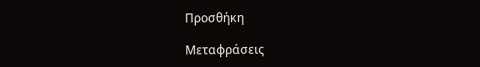Προσθήκη

Μεταφράσεις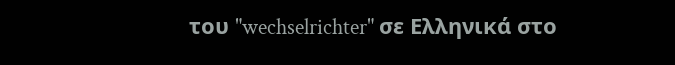του "wechselrichter" σε Ελληνικά στο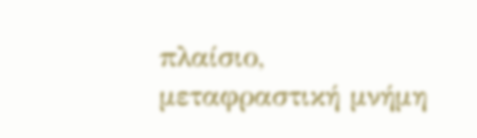πλαίσιο, μεταφραστική μνήμη